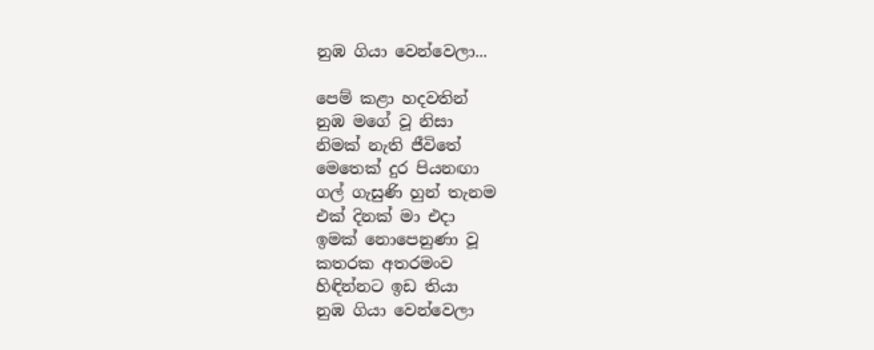නුඹ ගියා වෙන්වෙලා...

පෙම් කළා හදවතින්
නුඹ මගේ වූ නිසා
නිමක් නැති ජීවිතේ
මෙතෙක් දුර පියනඟා
ගල් ගැසුණි හුන් තැනම
එක් දිනක් මා එදා
ඉමක් නොපෙනුණා වූ
කතරක අතරමංව
හිඳින්නට ඉඩ තියා
නුඹ ගියා වෙන්වෙලා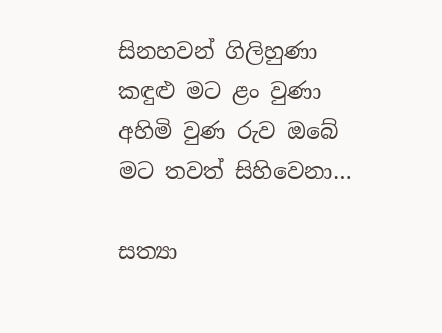සිනහවන් ගිලිහුණා
කඳුළු මට ළං වුණා
අහිමි වුණ රුව ඔබේ
මට තවත් සිහිවෙනා…

සත්‍යා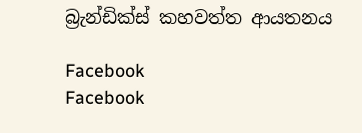බ්‍රැන්ඩික්ස් කහවත්ත ආයතනය

Facebook
Facebook